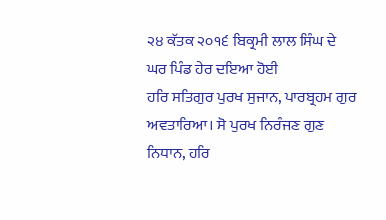੨੪ ਕੱਤਕ ੨੦੧੬ ਬਿਕ੍ਰਮੀ ਲਾਲ ਸਿੰਘ ਦੇ ਘਰ ਪਿੰਡ ਹੇਰ ਦਇਆ ਹੋਈ
ਹਰਿ ਸਤਿਗੁਰ ਪੁਰਖ ਸੁਜਾਨ, ਪਾਰਬ੍ਰਹਮ ਗੁਰ ਅਵਤਾਰਿਆ। ਸੋ ਪੁਰਖ ਨਿਰੰਜਣ ਗੁਣ ਨਿਧਾਨ, ਹਰਿ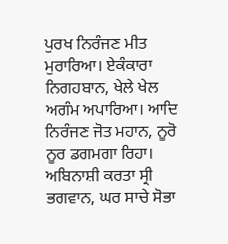ਪੁਰਖ ਨਿਰੰਜਣ ਮੀਤ ਮੁਰਾਰਿਆ। ਏਕੰਕਾਰਾ ਨਿਗਹਬਾਨ, ਖੇਲੇ ਖੇਲ ਅਗੰਮ ਅਪਾਰਿਆ। ਆਦਿ ਨਿਰੰਜਣ ਜੋਤ ਮਹਾਨ, ਨੂਰੋ ਨੂਰ ਡਗਮਗਾ ਰਿਹਾ। ਅਬਿਨਾਸ਼ੀ ਕਰਤਾ ਸ੍ਰੀ ਭਗਵਾਨ, ਘਰ ਸਾਚੇ ਸੋਭਾ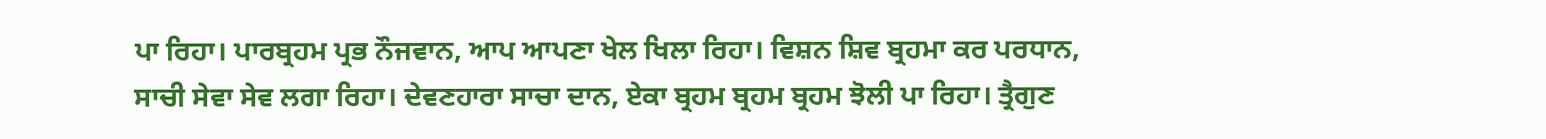ਪਾ ਰਿਹਾ। ਪਾਰਬ੍ਰਹਮ ਪ੍ਰਭ ਨੌਜਵਾਨ, ਆਪ ਆਪਣਾ ਖੇਲ ਖਿਲਾ ਰਿਹਾ। ਵਿਸ਼ਨ ਸ਼ਿਵ ਬ੍ਰਹਮਾ ਕਰ ਪਰਧਾਨ, ਸਾਚੀ ਸੇਵਾ ਸੇਵ ਲਗਾ ਰਿਹਾ। ਦੇਵਣਹਾਰਾ ਸਾਚਾ ਦਾਨ, ਏਕਾ ਬ੍ਰਹਮ ਬ੍ਰਹਮ ਬ੍ਰਹਮ ਝੋਲੀ ਪਾ ਰਿਹਾ। ਤ੍ਰੈਗੁਣ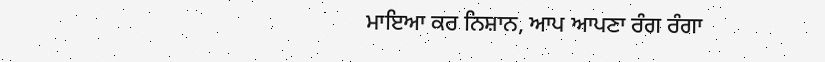ਮਾਇਆ ਕਰ ਨਿਸ਼ਾਨ, ਆਪ ਆਪਣਾ ਰੰਗ ਰੰਗਾ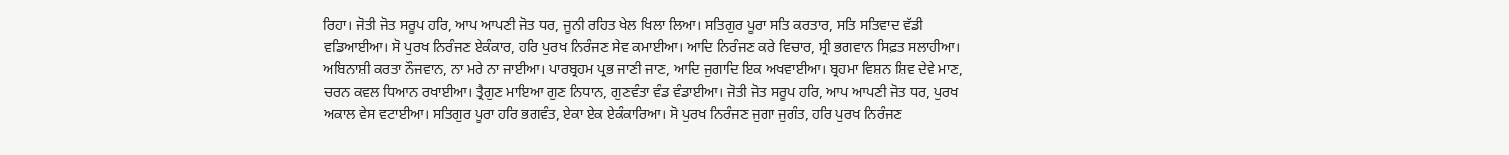ਰਿਹਾ। ਜੋਤੀ ਜੋਤ ਸਰੂਪ ਹਰਿ, ਆਪ ਆਪਣੀ ਜੋਤ ਧਰ, ਜੂਨੀ ਰਹਿਤ ਖੇਲ ਖਿਲਾ ਲਿਆ। ਸਤਿਗੁਰ ਪੂਰਾ ਸਤਿ ਕਰਤਾਰ, ਸਤਿ ਸਤਿਵਾਦ ਵੱਡੀ ਵਡਿਆਈਆ। ਸੋ ਪੁਰਖ ਨਿਰੰਜਣ ਏਕੰਕਾਰ, ਹਰਿ ਪੁਰਖ ਨਿਰੰਜਣ ਸੇਵ ਕਮਾਈਆ। ਆਦਿ ਨਿਰੰਜਣ ਕਰੇ ਵਿਚਾਰ, ਸ੍ਰੀ ਭਗਵਾਨ ਸਿਫ਼ਤ ਸਲਾਹੀਆ। ਅਬਿਨਾਸ਼ੀ ਕਰਤਾ ਨੌਜਵਾਨ, ਨਾ ਮਰੇ ਨਾ ਜਾਈਆ। ਪਾਰਬ੍ਰਹਮ ਪ੍ਰਭ ਜਾਣੀ ਜਾਣ, ਆਦਿ ਜੁਗਾਦਿ ਇਕ ਅਖਵਾਈਆ। ਬ੍ਰਹਮਾ ਵਿਸ਼ਨ ਸ਼ਿਵ ਦੇਵੇ ਮਾਣ, ਚਰਨ ਕਵਲ ਧਿਆਨ ਰਖਾਈਆ। ਤ੍ਰੈਗੁਣ ਮਾਇਆ ਗੁਣ ਨਿਧਾਨ, ਗੁਣਵੰਤਾ ਵੰਡ ਵੰਡਾਈਆ। ਜੋਤੀ ਜੋਤ ਸਰੂਪ ਹਰਿ, ਆਪ ਆਪਣੀ ਜੋਤ ਧਰ, ਪੁਰਖ ਅਕਾਲ ਵੇਸ ਵਟਾਈਆ। ਸਤਿਗੁਰ ਪੂਰਾ ਹਰਿ ਭਗਵੰਤ, ਏਕਾ ਏਕ ਏਕੰਕਾਰਿਆ। ਸੋ ਪੁਰਖ ਨਿਰੰਜਣ ਜੁਗਾ ਜੁਗੰਤ, ਹਰਿ ਪੁਰਖ ਨਿਰੰਜਣ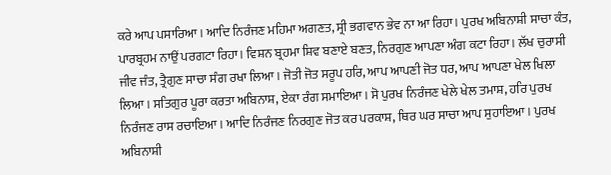ਕਰੇ ਆਪ ਪਸਾਰਿਆ। ਆਦਿ ਨਿਰੰਜਣ ਮਹਿਮਾ ਅਗਣਤ, ਸ੍ਰੀ ਭਗਵਾਨ ਭੇਵ ਨਾ ਆ ਰਿਹਾ। ਪੁਰਖ ਅਬਿਨਾਸ਼ੀ ਸਾਚਾ ਕੰਤ, ਪਾਰਬ੍ਰਹਮ ਨਾਉਂ ਪਰਗਟਾ ਰਿਹਾ। ਵਿਸ਼ਨ ਬ੍ਰਹਮਾ ਸ਼ਿਵ ਬਣਾਏ ਬਣਤ, ਨਿਰਗੁਣ ਆਪਣਾ ਅੰਗ ਕਟਾ ਰਿਹਾ। ਲੱਖ ਚੁਰਾਸੀ ਜੀਵ ਜੰਤ, ਤ੍ਰੈਗੁਣ ਸਾਚਾ ਸੰਗ ਰਖਾ ਲਿਆ। ਜੋਤੀ ਜੋਤ ਸਰੂਪ ਹਰਿ, ਆਪ ਆਪਣੀ ਜੋਤ ਧਰ, ਆਪ ਆਪਣਾ ਖੇਲ ਖਿਲਾ ਲਿਆ। ਸਤਿਗੁਰ ਪੂਰਾ ਕਰਤਾ ਅਬਿਨਾਸ਼, ਏਕਾ ਰੰਗ ਸਮਾਇਆ। ਸੋ ਪੁਰਖ ਨਿਰੰਜਣ ਖੇਲੇ ਖੇਲ ਤਮਾਸ਼, ਹਰਿ ਪੁਰਖ ਨਿਰੰਜਣ ਰਾਸ ਰਚਾਇਆ। ਆਦਿ ਨਿਰੰਜਣ ਨਿਰਗੁਣ ਜੋਤ ਕਰ ਪਰਕਾਸ਼, ਥਿਰ ਘਰ ਸਾਚਾ ਆਪ ਸੁਹਾਇਆ। ਪੁਰਖ ਅਬਿਨਾਸ਼ੀ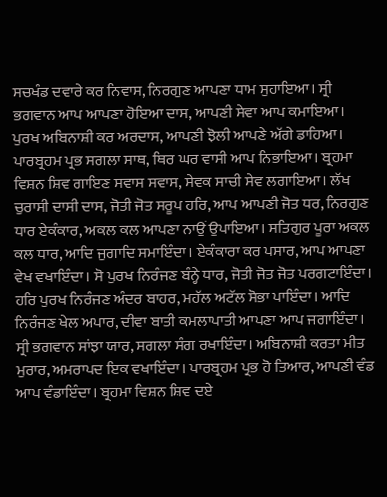ਸਚਖੰਡ ਦਵਾਰੇ ਕਰ ਨਿਵਾਸ, ਨਿਰਗੁਣ ਆਪਣਾ ਧਾਮ ਸੁਹਾਇਆ। ਸ੍ਰੀ ਭਗਵਾਨ ਆਪ ਆਪਣਾ ਹੋਇਆ ਦਾਸ, ਆਪਣੀ ਸੇਵਾ ਆਪ ਕਮਾਇਆ। ਪੁਰਖ ਅਬਿਨਾਸ਼ੀ ਕਰ ਅਰਦਾਸ, ਆਪਣੀ ਝੋਲੀ ਆਪਣੇ ਅੱਗੇ ਡਾਹਿਆ। ਪਾਰਬ੍ਰਹਮ ਪ੍ਰਭ ਸਗਲਾ ਸਾਥ, ਥਿਰ ਘਰ ਵਾਸੀ ਆਪ ਨਿਭਾਇਆ। ਬ੍ਰਹਮਾ ਵਿਸ਼ਨ ਸ਼ਿਵ ਗਾਇਣ ਸਵਾਸ ਸਵਾਸ, ਸੇਵਕ ਸਾਚੀ ਸੇਵ ਲਗਾਇਆ। ਲੱਖ ਚੁਰਾਸੀ ਦਾਸੀ ਦਾਸ, ਜੋਤੀ ਜੋਤ ਸਰੂਪ ਹਰਿ, ਆਪ ਆਪਣੀ ਜੋਤ ਧਰ, ਨਿਰਗੁਣ ਧਾਰ ਏਕੰਕਾਰ, ਅਕਲ ਕਲ ਆਪਣਾ ਨਾਉਂ ਉਪਾਇਆ। ਸਤਿਗੁਰ ਪੂਰਾ ਅਕਲ ਕਲ ਧਾਰ, ਆਦਿ ਜੁਗਾਦਿ ਸਮਾਇੰਦਾ। ਏਕੰਕਾਰਾ ਕਰ ਪਸਾਰ, ਆਪ ਆਪਣਾ ਵੇਖ ਵਖਾਇੰਦਾ। ਸੋ ਪੁਰਖ ਨਿਰੰਜਣ ਬੰਨ੍ਹੇ ਧਾਰ, ਜੋਤੀ ਜੋਤ ਜੋਤ ਪਰਗਟਾਇੰਦਾ। ਹਰਿ ਪੁਰਖ ਨਿਰੰਜਣ ਅੰਦਰ ਬਾਹਰ, ਮਹੱਲ ਅਟੱਲ ਸੋਭਾ ਪਾਇੰਦਾ। ਆਦਿ ਨਿਰੰਜਣ ਖੇਲ ਅਪਾਰ, ਦੀਵਾ ਬਾਤੀ ਕਮਲਾਪਾਤੀ ਆਪਣਾ ਆਪ ਜਗਾਇੰਦਾ। ਸ੍ਰੀ ਭਗਵਾਨ ਸਾਂਝਾ ਯਾਰ, ਸਗਲਾ ਸੰਗ ਰਖਾਇੰਦਾ। ਅਬਿਨਾਸ਼ੀ ਕਰਤਾ ਮੀਤ ਮੁਰਾਰ, ਅਮਰਾਪਦ ਇਕ ਵਖਾਇੰਦਾ। ਪਾਰਬ੍ਰਹਮ ਪ੍ਰਭ ਹੋ ਤਿਆਰ, ਆਪਣੀ ਵੰਡ ਆਪ ਵੰਡਾਇੰਦਾ। ਬ੍ਰਹਮਾ ਵਿਸ਼ਨ ਸ਼ਿਵ ਦਏ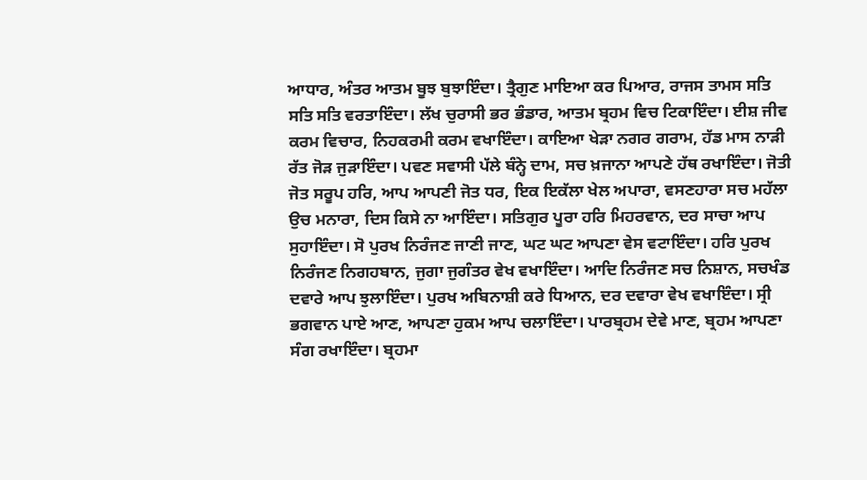ਆਧਾਰ, ਅੰਤਰ ਆਤਮ ਬੂਝ ਬੁਝਾਇੰਦਾ। ਤ੍ਰੈਗੁਣ ਮਾਇਆ ਕਰ ਪਿਆਰ, ਰਾਜਸ ਤਾਮਸ ਸਤਿ ਸਤਿ ਸਤਿ ਵਰਤਾਇੰਦਾ। ਲੱਖ ਚੁਰਾਸੀ ਭਰ ਭੰਡਾਰ, ਆਤਮ ਬ੍ਰਹਮ ਵਿਚ ਟਿਕਾਇੰਦਾ। ਈਸ਼ ਜੀਵ ਕਰਮ ਵਿਚਾਰ, ਨਿਹਕਰਮੀ ਕਰਮ ਵਖਾਇੰਦਾ। ਕਾਇਆ ਖੇੜਾ ਨਗਰ ਗਰਾਮ, ਹੱਡ ਮਾਸ ਨਾੜੀ ਰੱਤ ਜੋੜ ਜੁੜਾਇੰਦਾ। ਪਵਣ ਸਵਾਸੀ ਪੱਲੇ ਬੰਨ੍ਹੇ ਦਾਮ, ਸਚ ਖ਼ਜਾਨਾ ਆਪਣੇ ਹੱਥ ਰਖਾਇੰਦਾ। ਜੋਤੀ ਜੋਤ ਸਰੂਪ ਹਰਿ, ਆਪ ਆਪਣੀ ਜੋਤ ਧਰ, ਇਕ ਇਕੱਲਾ ਖੇਲ ਅਪਾਰਾ, ਵਸਣਹਾਰਾ ਸਚ ਮਹੱਲਾ ਉਚ ਮਨਾਰਾ, ਦਿਸ ਕਿਸੇ ਨਾ ਆਇੰਦਾ। ਸਤਿਗੁਰ ਪੂਰਾ ਹਰਿ ਮਿਹਰਵਾਨ, ਦਰ ਸਾਚਾ ਆਪ ਸੁਹਾਇੰਦਾ। ਸੋ ਪੁਰਖ ਨਿਰੰਜਣ ਜਾਣੀ ਜਾਣ, ਘਟ ਘਟ ਆਪਣਾ ਵੇਸ ਵਟਾਇੰਦਾ। ਹਰਿ ਪੁਰਖ ਨਿਰੰਜਣ ਨਿਗਹਬਾਨ, ਜੁਗਾ ਜੁਗੰਤਰ ਵੇਖ ਵਖਾਇੰਦਾ। ਆਦਿ ਨਿਰੰਜਣ ਸਚ ਨਿਸ਼ਾਨ, ਸਚਖੰਡ ਦਵਾਰੇ ਆਪ ਝੁਲਾਇੰਦਾ। ਪੁਰਖ ਅਬਿਨਾਸ਼ੀ ਕਰੇ ਧਿਆਨ, ਦਰ ਦਵਾਰਾ ਵੇਖ ਵਖਾਇੰਦਾ। ਸ੍ਰੀ ਭਗਵਾਨ ਪਾਏ ਆਣ, ਆਪਣਾ ਹੁਕਮ ਆਪ ਚਲਾਇੰਦਾ। ਪਾਰਬ੍ਰਹਮ ਦੇਵੇ ਮਾਣ, ਬ੍ਰਹਮ ਆਪਣਾ ਸੰਗ ਰਖਾਇੰਦਾ। ਬ੍ਰਹਮਾ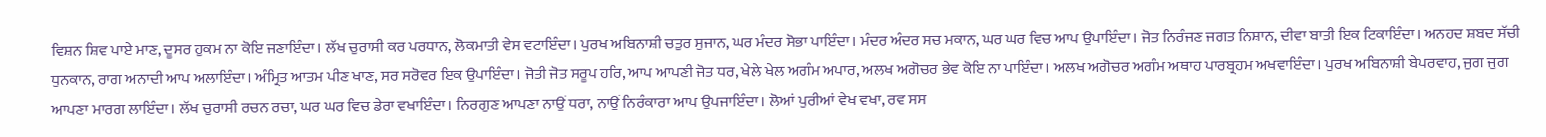ਵਿਸ਼ਨ ਸ਼ਿਵ ਪਾਏ ਮਾਣ, ਦੂਸਰ ਹੁਕਮ ਨਾ ਕੋਇ ਜਣਾਇੰਦਾ। ਲੱਖ ਚੁਰਾਸੀ ਕਰ ਪਰਧਾਨ, ਲੋਕਮਾਤੀ ਵੇਸ ਵਟਾਇੰਦਾ। ਪੁਰਖ ਅਬਿਨਾਸ਼ੀ ਚਤੁਰ ਸੁਜਾਨ, ਘਰ ਮੰਦਰ ਸੋਭਾ ਪਾਇੰਦਾ। ਮੰਦਰ ਅੰਦਰ ਸਚ ਮਕਾਨ, ਘਰ ਘਰ ਵਿਚ ਆਪ ਉਪਾਇੰਦਾ। ਜੋਤ ਨਿਰੰਜਣ ਜਗਤ ਨਿਸ਼ਾਨ, ਦੀਵਾ ਬਾਤੀ ਇਕ ਟਿਕਾਇੰਦਾ। ਅਨਹਦ ਸ਼ਬਦ ਸੱਚੀ ਧੁਨਕਾਨ, ਰਾਗ ਅਨਾਦੀ ਆਪ ਅਲਾਇੰਦਾ। ਅੰਮ੍ਰਿਤ ਆਤਮ ਪੀਣ ਖਾਣ, ਸਰ ਸਰੋਵਰ ਇਕ ਉਪਾਇੰਦਾ। ਜੋਤੀ ਜੋਤ ਸਰੂਪ ਹਰਿ, ਆਪ ਆਪਣੀ ਜੋਤ ਧਰ, ਖੇਲੇ ਖੇਲ ਅਗੰਮ ਅਪਾਰ, ਅਲਖ ਅਗੋਚਰ ਭੇਵ ਕੋਇ ਨਾ ਪਾਇੰਦਾ। ਅਲਖ ਅਗੋਚਰ ਅਗੰਮ ਅਥਾਹ ਪਾਰਬ੍ਰਹਮ ਅਖਵਾਇੰਦਾ। ਪੁਰਖ ਅਬਿਨਾਸ਼ੀ ਬੇਪਰਵਾਹ, ਜੁਗ ਜੁਗ ਆਪਣਾ ਮਾਰਗ ਲਾਇੰਦਾ। ਲੱਖ ਚੁਰਾਸੀ ਰਚਨ ਰਚਾ, ਘਰ ਘਰ ਵਿਚ ਡੇਰਾ ਵਖਾਇੰਦਾ। ਨਿਰਗੁਣ ਆਪਣਾ ਨਾਉਂ ਧਰਾ, ਨਾਉਂ ਨਿਰੰਕਾਰਾ ਆਪ ਉਪਜਾਇੰਦਾ। ਲੋਆਂ ਪੁਰੀਆਂ ਵੇਖ ਵਖਾ, ਰਵ ਸਸ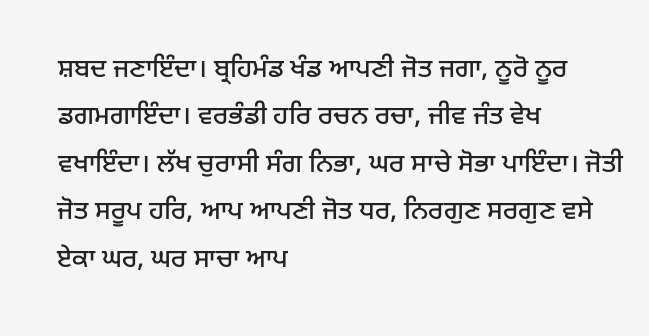ਸ਼ਬਦ ਜਣਾਇੰਦਾ। ਬ੍ਰਹਿਮੰਡ ਖੰਡ ਆਪਣੀ ਜੋਤ ਜਗਾ, ਨੂਰੋ ਨੂਰ ਡਗਮਗਾਇੰਦਾ। ਵਰਭੰਡੀ ਹਰਿ ਰਚਨ ਰਚਾ, ਜੀਵ ਜੰਤ ਵੇਖ ਵਖਾਇੰਦਾ। ਲੱਖ ਚੁਰਾਸੀ ਸੰਗ ਨਿਭਾ, ਘਰ ਸਾਚੇ ਸੋਭਾ ਪਾਇੰਦਾ। ਜੋਤੀ ਜੋਤ ਸਰੂਪ ਹਰਿ, ਆਪ ਆਪਣੀ ਜੋਤ ਧਰ, ਨਿਰਗੁਣ ਸਰਗੁਣ ਵਸੇ ਏਕਾ ਘਰ, ਘਰ ਸਾਚਾ ਆਪ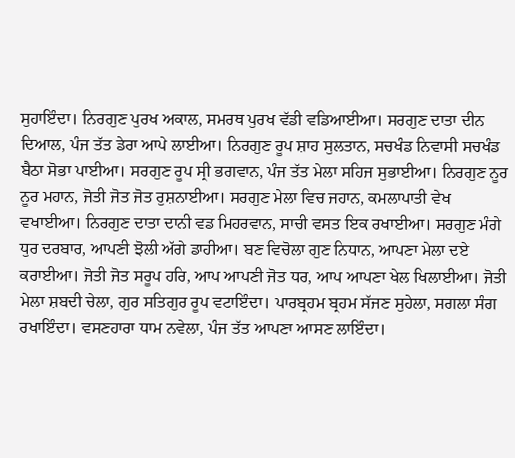ਸੁਹਾਇੰਦਾ। ਨਿਰਗੁਣ ਪੁਰਖ ਅਕਾਲ, ਸਮਰਥ ਪੁਰਖ ਵੱਡੀ ਵਡਿਆਈਆ। ਸਰਗੁਣ ਦਾਤਾ ਦੀਨ ਦਿਆਲ, ਪੰਜ ਤੱਤ ਡੇਰਾ ਆਪੇ ਲਾਈਆ। ਨਿਰਗੁਣ ਰੂਪ ਸ਼ਾਹ ਸੁਲਤਾਨ, ਸਚਖੰਡ ਨਿਵਾਸੀ ਸਚਖੰਡ ਬੈਠਾ ਸੋਭਾ ਪਾਈਆ। ਸਰਗੁਣ ਰੂਪ ਸ੍ਰੀ ਭਗਵਾਨ, ਪੰਜ ਤੱਤ ਮੇਲਾ ਸਹਿਜ ਸੁਭਾਈਆ। ਨਿਰਗੁਣ ਨੂਰ ਨੂਰ ਮਹਾਨ, ਜੋਤੀ ਜੋਤ ਜੋਤ ਰੁਸ਼ਨਾਈਆ। ਸਰਗੁਣ ਮੇਲਾ ਵਿਚ ਜਹਾਨ, ਕਮਲਾਪਾਤੀ ਵੇਖ ਵਖਾਈਆ। ਨਿਰਗੁਣ ਦਾਤਾ ਦਾਨੀ ਵਡ ਮਿਹਰਵਾਨ, ਸਾਚੀ ਵਸਤ ਇਕ ਰਖਾਈਆ। ਸਰਗੁਣ ਮੰਗੇ ਧੁਰ ਦਰਬਾਰ, ਆਪਣੀ ਝੋਲੀ ਅੱਗੇ ਡਾਹੀਆ। ਬਣ ਵਿਚੋਲਾ ਗੁਣ ਨਿਧਾਨ, ਆਪਣਾ ਮੇਲਾ ਦਏ ਕਰਾਈਆ। ਜੋਤੀ ਜੋਤ ਸਰੂਪ ਹਰਿ, ਆਪ ਆਪਣੀ ਜੋਤ ਧਰ, ਆਪ ਆਪਣਾ ਖੇਲ ਖਿਲਾਈਆ। ਜੋਤੀ ਮੇਲਾ ਸ਼ਬਦੀ ਚੇਲਾ, ਗੁਰ ਸਤਿਗੁਰ ਰੂਪ ਵਟਾਇੰਦਾ। ਪਾਰਬ੍ਰਹਮ ਬ੍ਰਹਮ ਸੱਜਣ ਸੁਹੇਲਾ, ਸਗਲਾ ਸੰਗ ਰਖਾਇੰਦਾ। ਵਸਣਹਾਰਾ ਧਾਮ ਨਵੇਲਾ, ਪੰਜ ਤੱਤ ਆਪਣਾ ਆਸਣ ਲਾਇੰਦਾ।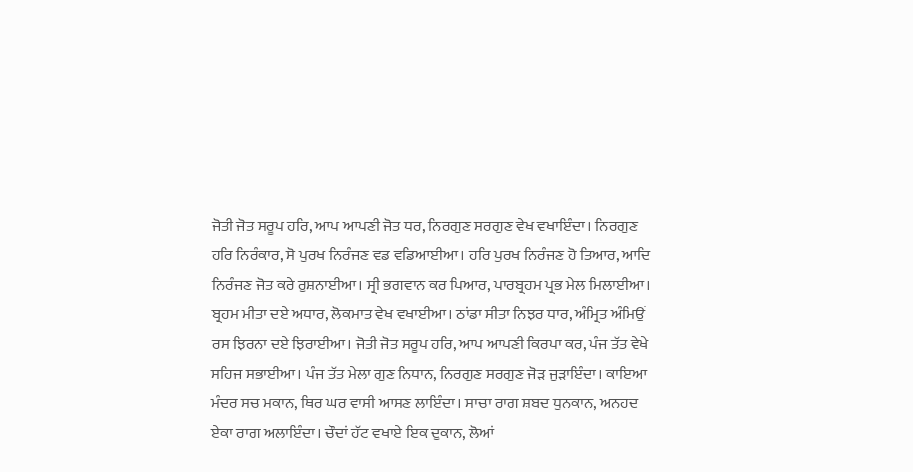ਜੋਤੀ ਜੋਤ ਸਰੂਪ ਹਰਿ, ਆਪ ਆਪਣੀ ਜੋਤ ਧਰ, ਨਿਰਗੁਣ ਸਰਗੁਣ ਵੇਖ ਵਖਾਇੰਦਾ। ਨਿਰਗੁਣ ਹਰਿ ਨਿਰੰਕਾਰ, ਸੋ ਪੁਰਖ ਨਿਰੰਜਣ ਵਡ ਵਡਿਆਈਆ। ਹਰਿ ਪੁਰਖ ਨਿਰੰਜਣ ਹੋ ਤਿਆਰ, ਆਦਿ ਨਿਰੰਜਣ ਜੋਤ ਕਰੇ ਰੁਸ਼ਨਾਈਆ। ਸ੍ਰੀ ਭਗਵਾਨ ਕਰ ਪਿਆਰ, ਪਾਰਬ੍ਰਹਮ ਪ੍ਰਭ ਮੇਲ ਮਿਲਾਈਆ। ਬ੍ਰਹਮ ਮੀਤਾ ਦਏ ਅਧਾਰ, ਲੋਕਮਾਤ ਵੇਖ ਵਖਾਈਆ। ਠਾਂਡਾ ਸੀਤਾ ਨਿਝਰ ਧਾਰ, ਅੰਮ੍ਰਿਤ ਅੰਮਿਉਂ ਰਸ ਝਿਰਨਾ ਦਏ ਝਿਰਾਈਆ। ਜੋਤੀ ਜੋਤ ਸਰੂਪ ਹਰਿ, ਆਪ ਆਪਣੀ ਕਿਰਪਾ ਕਰ, ਪੰਜ ਤੱਤ ਵੇਖੇ ਸਹਿਜ ਸਭਾਈਆ। ਪੰਜ ਤੱਤ ਮੇਲਾ ਗੁਣ ਨਿਧਾਨ, ਨਿਰਗੁਣ ਸਰਗੁਣ ਜੋੜ ਜੁੜਾਇੰਦਾ। ਕਾਇਆ ਮੰਦਰ ਸਚ ਮਕਾਨ, ਥਿਰ ਘਰ ਵਾਸੀ ਆਸਣ ਲਾਇੰਦਾ। ਸਾਚਾ ਰਾਗ ਸ਼ਬਦ ਧੁਨਕਾਨ, ਅਨਹਦ ਏਕਾ ਰਾਗ ਅਲਾਇੰਦਾ। ਚੌਦਾਂ ਹੱਟ ਵਖਾਏ ਇਕ ਦੁਕਾਨ, ਲੋਆਂ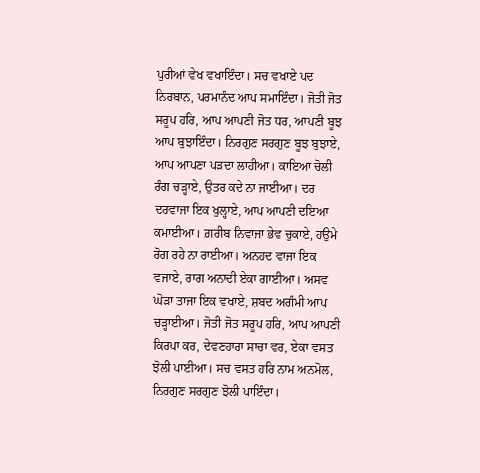ਪੁਰੀਆਂ ਵੇਖ ਵਖਾਇੰਦਾ। ਸਚ ਵਖਾਏ ਪਦ ਨਿਰਬਾਨ, ਪਰਮਾਨੰਦ ਆਪ ਸਮਾਇੰਦਾ। ਜੋਤੀ ਜੋਤ ਸਰੂਪ ਹਰਿ, ਆਪ ਆਪਣੀ ਜੋਤ ਧਰ, ਆਪਣੀ ਬੂਝ ਆਪ ਬੁਝਾਇੰਦਾ। ਨਿਰਗੁਣ ਸਰਗੁਣ ਬੂਝ ਬੁਝਾਏ, ਆਪ ਆਪਣਾ ਪੜਦਾ ਲਾਹੀਆ। ਕਾਇਆ ਚੋਲੀ ਰੰਗ ਚੜ੍ਹਾਏ, ਉਤਰ ਕਦੇ ਨਾ ਜਾਈਆ। ਦਰ ਦਰਵਾਜਾ ਇਕ ਖੁਲ੍ਹਾਏ, ਆਪ ਆਪਣੀ ਦਇਆ ਕਮਾਈਆ। ਗ਼ਰੀਬ ਨਿਵਾਜਾ ਭੇਵ ਚੁਕਾਏ, ਹਉਮੇ ਰੋਗ ਰਹੇ ਨਾ ਰਾਈਆ। ਅਨਹਦ ਵਾਜਾ ਇਕ ਵਜਾਏ, ਰਾਗ ਅਨਾਦੀ ਏਕਾ ਗਾਈਆ। ਅਸਵ ਘੋੜਾ ਤਾਜਾ ਇਕ ਵਖਾਏ, ਸ਼ਬਦ ਅਗੰਮੀ ਆਪ ਚੜ੍ਹਾਈਆ। ਜੋਤੀ ਜੋਤ ਸਰੂਪ ਹਰਿ, ਆਪ ਆਪਣੀ ਕਿਰਪਾ ਕਰ, ਦੇਵਣਹਾਰਾ ਸਾਚਾ ਵਰ, ਏਕਾ ਵਸਤ ਝੋਲੀ ਪਾਈਆ। ਸਚ ਵਸਤ ਹਰਿ ਨਾਮ ਅਨਮੋਲ, ਨਿਰਗੁਣ ਸਰਗੁਣ ਝੋਲੀ ਪਾਇੰਦਾ।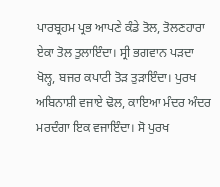ਪਾਰਬ੍ਰਹਮ ਪ੍ਰਭ ਆਪਣੇ ਕੰਡੇ ਤੋਲ, ਤੋਲਣਹਾਰਾ ਏਕਾ ਤੋਲ ਤੁਲਾਇੰਦਾ। ਸ੍ਰੀ ਭਗਵਾਨ ਪੜਦਾ ਖੋਲ੍ਹ, ਬਜਰ ਕਪਾਟੀ ਤੋੜ ਤੁੜਾਇੰਦਾ। ਪੁਰਖ ਅਬਿਨਾਸ਼ੀ ਵਜਾਏ ਢੋਲ, ਕਾਇਆ ਮੰਦਰ ਅੰਦਰ ਮਰਦੰਗਾ ਇਕ ਵਜਾਇੰਦਾ। ਸੋ ਪੁਰਖ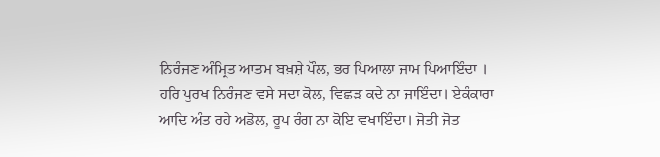ਨਿਰੰਜਣ ਅੰਮ੍ਰਿਤ ਆਤਮ ਬਖ਼ਸ਼ੇ ਪੌਲ, ਭਰ ਪਿਆਲਾ ਜਾਮ ਪਿਆਇੰਦਾ । ਹਰਿ ਪੁਰਖ ਨਿਰੰਜਣ ਵਸੇ ਸਦਾ ਕੋਲ, ਵਿਛੜ ਕਦੇ ਨਾ ਜਾਇੰਦਾ। ਏਕੰਕਾਰਾ ਆਦਿ ਅੰਤ ਰਹੇ ਅਡੋਲ, ਰੂਪ ਰੰਗ ਨਾ ਕੋਇ ਵਖਾਇੰਦਾ। ਜੋਤੀ ਜੋਤ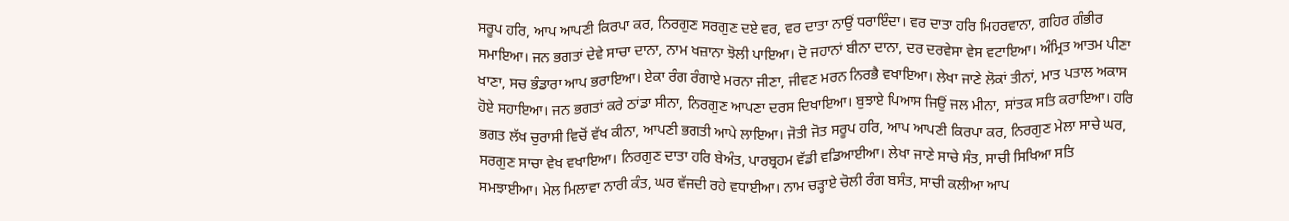ਸਰੂਪ ਹਰਿ, ਆਪ ਆਪਣੀ ਕਿਰਪਾ ਕਰ, ਨਿਰਗੁਣ ਸਰਗੁਣ ਦਏ ਵਰ, ਵਰ ਦਾਤਾ ਨਾਉਂ ਧਰਾਇੰਦਾ। ਵਰ ਦਾਤਾ ਹਰਿ ਮਿਹਰਵਾਨਾ, ਗਹਿਰ ਗੰਭੀਰ ਸਮਾਇਆ। ਜਨ ਭਗਤਾਂ ਦੇਵੇ ਸਾਚਾ ਦਾਨਾ, ਨਾਮ ਖਜ਼ਾਨਾ ਝੋਲੀ ਪਾਇਆ। ਦੋ ਜਹਾਨਾਂ ਬੀਨਾ ਦਾਨਾ, ਦਰ ਦਰਵੇਸਾ ਵੇਸ ਵਟਾਇਆ। ਅੰਮ੍ਰਿਤ ਆਤਮ ਪੀਣਾ ਖਾਣਾ, ਸਚ ਭੰਡਾਰਾ ਆਪ ਭਰਾਇਆ। ਏਕਾ ਰੰਗ ਰੰਗਾਏ ਮਰਨਾ ਜੀਣਾ, ਜੀਵਣ ਮਰਨ ਨਿਰਭੈ ਵਖਾਇਆ। ਲੇਖਾ ਜਾਣੇ ਲੋਕਾਂ ਤੀਨਾਂ, ਮਾਤ ਪਤਾਲ ਅਕਾਸ ਹੋਏ ਸਹਾਇਆ। ਜਨ ਭਗਤਾਂ ਕਰੇ ਠਾਂਡਾ ਸੀਨਾ, ਨਿਰਗੁਣ ਆਪਣਾ ਦਰਸ ਦਿਖਾਇਆ। ਬੁਝਾਏ ਪਿਆਸ ਜਿਉਂ ਜਲ ਮੀਨਾ, ਸਾਂਤਕ ਸਤਿ ਕਰਾਇਆ। ਹਰਿ ਭਗਤ ਲੱਖ ਚੁਰਾਸੀ ਵਿਚੋਂ ਵੱਖ ਕੀਨਾ, ਆਪਣੀ ਭਗਤੀ ਆਪੇ ਲਾਇਆ। ਜੋਤੀ ਜੋਤ ਸਰੂਪ ਹਰਿ, ਆਪ ਆਪਣੀ ਕਿਰਪਾ ਕਰ, ਨਿਰਗੁਣ ਮੇਲਾ ਸਾਚੇ ਘਰ, ਸਰਗੁਣ ਸਾਚਾ ਵੇਖ ਵਖਾਇਆ। ਨਿਰਗੁਣ ਦਾਤਾ ਹਰਿ ਬੇਅੰਤ, ਪਾਰਬ੍ਰਹਮ ਵੱਡੀ ਵਡਿਆਈਆ। ਲੇਖਾ ਜਾਣੇ ਸਾਚੇ ਸੰਤ, ਸਾਚੀ ਸਿਖਿਆ ਸਤਿ ਸਮਝਾਈਆ। ਮੇਲ ਮਿਲਾਵਾ ਨਾਰੀ ਕੰਤ, ਘਰ ਵੱਜਦੀ ਰਹੇ ਵਧਾਈਆ। ਨਾਮ ਚੜ੍ਹਾਏ ਚੋਲੀ ਰੰਗ ਬਸੰਤ, ਸਾਚੀ ਕਲੀਆ ਆਪ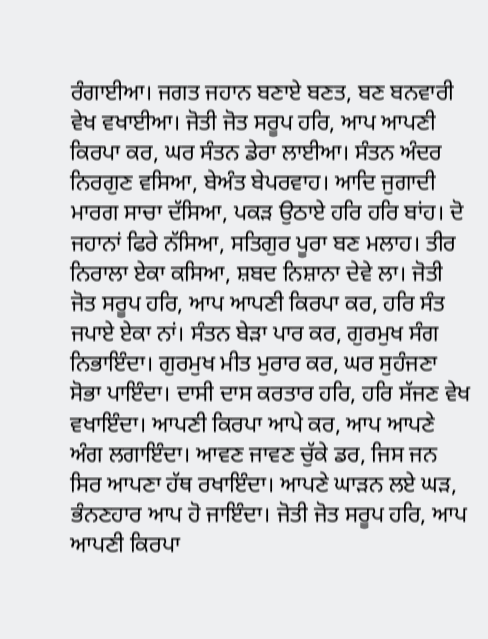ਰੰਗਾਈਆ। ਜਗਤ ਜਹਾਨ ਬਣਾਏ ਬਣਤ, ਬਣ ਬਨਵਾਰੀ ਵੇਖ ਵਖਾਈਆ। ਜੋਤੀ ਜੋਤ ਸਰੂਪ ਹਰਿ, ਆਪ ਆਪਣੀ ਕਿਰਪਾ ਕਰ, ਘਰ ਸੰਤਨ ਡੇਰਾ ਲਾਈਆ। ਸੰਤਨ ਅੰਦਰ ਨਿਰਗੁਣ ਵਸਿਆ, ਬੇਅੰਤ ਬੇਪਰਵਾਹ। ਆਦਿ ਜੁਗਾਦੀ ਮਾਰਗ ਸਾਚਾ ਦੱਸਿਆ, ਪਕੜ ਉਠਾਏ ਹਰਿ ਹਰਿ ਬਾਂਹ। ਦੋ ਜਹਾਨਾਂ ਫਿਰੇ ਨੱਸਿਆ, ਸਤਿਗੁਰ ਪੂਰਾ ਬਣ ਮਲਾਹ। ਤੀਰ ਨਿਰਾਲਾ ਏਕਾ ਕਸਿਆ, ਸ਼ਬਦ ਨਿਸ਼ਾਨਾ ਦੇਵੇ ਲਾ। ਜੋਤੀ ਜੋਤ ਸਰੂਪ ਹਰਿ, ਆਪ ਆਪਣੀ ਕਿਰਪਾ ਕਰ, ਹਰਿ ਸੰਤ ਜਪਾਏ ਏਕਾ ਨਾਂ। ਸੰਤਨ ਬੇੜਾ ਪਾਰ ਕਰ, ਗੁਰਮੁਖ ਸੰਗ ਨਿਭਾਇੰਦਾ। ਗੁਰਮੁਖ ਮੀਤ ਮੁਰਾਰ ਕਰ, ਘਰ ਸੁਹੰਜਣਾ ਸੋਭਾ ਪਾਇੰਦਾ। ਦਾਸੀ ਦਾਸ ਕਰਤਾਰ ਹਰਿ, ਹਰਿ ਸੱਜਣ ਵੇਖ ਵਖਾਇੰਦਾ। ਆਪਣੀ ਕਿਰਪਾ ਆਪੇ ਕਰ, ਆਪ ਆਪਣੇ ਅੰਗ ਲਗਾਇੰਦਾ। ਆਵਣ ਜਾਵਣ ਚੁੱਕੇ ਡਰ, ਜਿਸ ਜਨ ਸਿਰ ਆਪਣਾ ਹੱਥ ਰਖਾਇੰਦਾ। ਆਪਣੇ ਘਾੜਨ ਲਏ ਘੜ, ਭੰਨਣਹਾਰ ਆਪ ਹੋ ਜਾਇੰਦਾ। ਜੋਤੀ ਜੋਤ ਸਰੂਪ ਹਰਿ, ਆਪ ਆਪਣੀ ਕਿਰਪਾ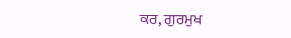ਕਰ, ਗੁਰਮੁਖ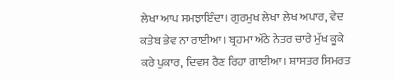ਲੇਖਾ ਆਪ ਸਮਝਾਇੰਦਾ। ਗੁਰਮੁਖ ਲੇਖਾ ਲੇਖ ਅਪਾਰ, ਵੇਦ ਕਤੇਬ ਭੇਵ ਨਾ ਰਾਈਆ। ਬ੍ਰਹਮਾ ਅੱਠੇ ਨੇਤਰ ਚਾਰੇ ਮੁੱਖ ਕੂਕੇ ਕਰੇ ਪੁਕਾਰ, ਦਿਵਸ ਰੈਣ ਰਿਹਾ ਗਾਈਆ। ਸ਼ਾਸਤਰ ਸਿਮਰਤ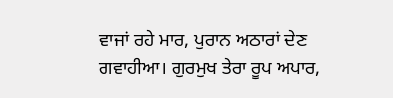ਵਾਜਾਂ ਰਹੇ ਮਾਰ, ਪੁਰਾਨ ਅਠਾਰਾਂ ਦੇਣ ਗਵਾਹੀਆ। ਗੁਰਮੁਖ ਤੇਰਾ ਰੂਪ ਅਪਾਰ,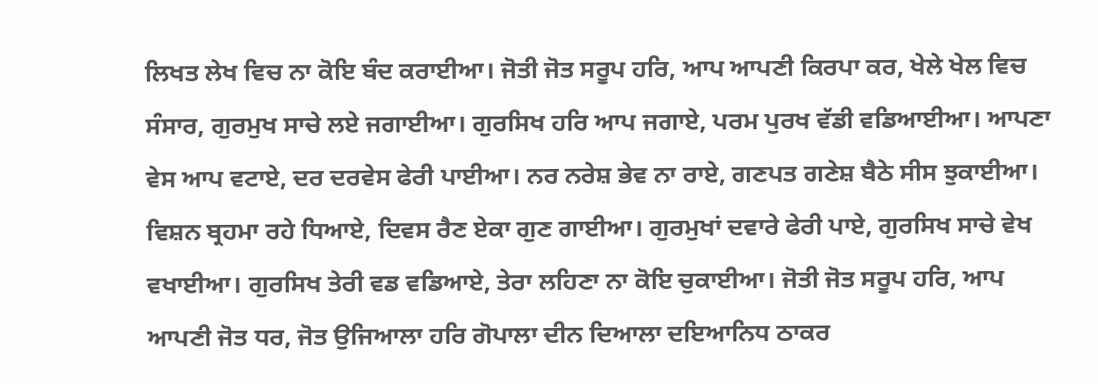ਲਿਖਤ ਲੇਖ ਵਿਚ ਨਾ ਕੋਇ ਬੰਦ ਕਰਾਈਆ। ਜੋਤੀ ਜੋਤ ਸਰੂਪ ਹਰਿ, ਆਪ ਆਪਣੀ ਕਿਰਪਾ ਕਰ, ਖੇਲੇ ਖੇਲ ਵਿਚ ਸੰਸਾਰ, ਗੁਰਮੁਖ ਸਾਚੇ ਲਏ ਜਗਾਈਆ। ਗੁਰਸਿਖ ਹਰਿ ਆਪ ਜਗਾਏ, ਪਰਮ ਪੁਰਖ ਵੱਡੀ ਵਡਿਆਈਆ। ਆਪਣਾ ਵੇਸ ਆਪ ਵਟਾਏ, ਦਰ ਦਰਵੇਸ ਫੇਰੀ ਪਾਈਆ। ਨਰ ਨਰੇਸ਼ ਭੇਵ ਨਾ ਰਾਏ, ਗਣਪਤ ਗਣੇਸ਼ ਬੈਠੇ ਸੀਸ ਝੁਕਾਈਆ। ਵਿਸ਼ਨ ਬ੍ਰਹਮਾ ਰਹੇ ਧਿਆਏ, ਦਿਵਸ ਰੈਣ ਏਕਾ ਗੁਣ ਗਾਈਆ। ਗੁਰਮੁਖਾਂ ਦਵਾਰੇ ਫੇਰੀ ਪਾਏ, ਗੁਰਸਿਖ ਸਾਚੇ ਵੇਖ ਵਖਾਈਆ। ਗੁਰਸਿਖ ਤੇਰੀ ਵਡ ਵਡਿਆਏ, ਤੇਰਾ ਲਹਿਣਾ ਨਾ ਕੋਇ ਚੁਕਾਈਆ। ਜੋਤੀ ਜੋਤ ਸਰੂਪ ਹਰਿ, ਆਪ ਆਪਣੀ ਜੋਤ ਧਰ, ਜੋਤ ਉਜਿਆਲਾ ਹਰਿ ਗੋਪਾਲਾ ਦੀਨ ਦਿਆਲਾ ਦਇਆਨਿਧ ਠਾਕਰ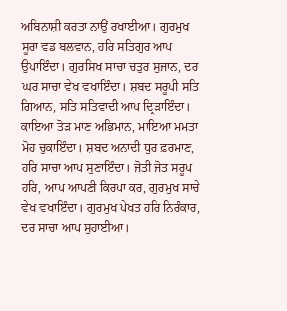ਅਬਿਨਾਸ਼ੀ ਕਰਤਾ ਨਾਉਂ ਰਖਾਈਆ। ਗੁਰਮੁਖ ਸੂਰਾ ਵਡ ਬਲਵਾਨ, ਹਰਿ ਸਤਿਗੁਰ ਆਪ ਉਪਾਇੰਦਾ। ਗੁਰਸਿਖ ਸਾਚਾ ਚਤੁਰ ਸੁਜਾਨ, ਦਰ ਘਰ ਸਾਚਾ ਵੇਖ ਵਖਾਇੰਦਾ। ਸ਼ਬਦ ਸਰੂਪੀ ਸਤਿ ਗਿਆਨ, ਸਤਿ ਸਤਿਵਾਦੀ ਆਪ ਦ੍ਰਿੜਾਇੰਦਾ। ਕਾਇਆ ਤੋੜ ਮਾਣ ਅਭਿਮਾਨ, ਮਾਇਆ ਮਮਤਾ ਮੋਹ ਚੁਕਾਇੰਦਾ। ਸ਼ਬਦ ਅਨਾਦੀ ਧੁਰ ਫ਼ਰਮਾਣ, ਹਰਿ ਸਾਚਾ ਆਪ ਸੁਣਾਇੰਦਾ। ਜੋਤੀ ਜੋਤ ਸਰੂਪ ਹਰਿ, ਆਪ ਆਪਣੀ ਕਿਰਪਾ ਕਰ, ਗੁਰਮੁਖ ਸਾਚੇ ਵੇਖ ਵਖਾਇੰਦਾ। ਗੁਰਮੁਖ ਪੇਖਤ ਹਰਿ ਨਿਰੰਕਾਰ, ਦਰ ਸਾਚਾ ਆਪ ਸੁਹਾਈਆ।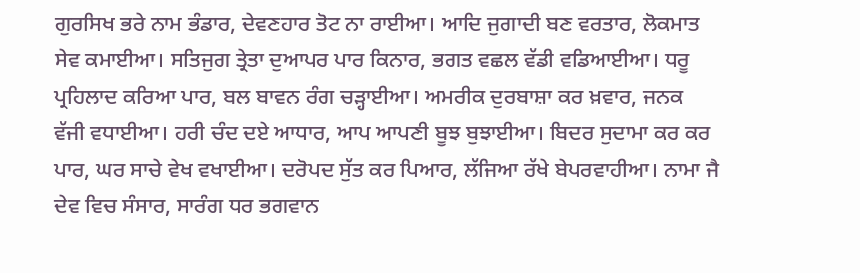ਗੁਰਸਿਖ ਭਰੇ ਨਾਮ ਭੰਡਾਰ, ਦੇਵਣਹਾਰ ਤੋਟ ਨਾ ਰਾਈਆ। ਆਦਿ ਜੁਗਾਦੀ ਬਣ ਵਰਤਾਰ, ਲੋਕਮਾਤ ਸੇਵ ਕਮਾਈਆ। ਸਤਿਜੁਗ ਤ੍ਰੇਤਾ ਦੁਆਪਰ ਪਾਰ ਕਿਨਾਰ, ਭਗਤ ਵਛਲ ਵੱਡੀ ਵਡਿਆਈਆ। ਧਰੂ ਪ੍ਰਹਿਲਾਦ ਕਰਿਆ ਪਾਰ, ਬਲ ਬਾਵਨ ਰੰਗ ਚੜ੍ਹਾਈਆ। ਅਮਰੀਕ ਦੁਰਬਾਸ਼ਾ ਕਰ ਖ਼ਵਾਰ, ਜਨਕ ਵੱਜੀ ਵਧਾਈਆ। ਹਰੀ ਚੰਦ ਦਏ ਆਧਾਰ, ਆਪ ਆਪਣੀ ਬੂਝ ਬੁਝਾਈਆ। ਬਿਦਰ ਸੁਦਾਮਾ ਕਰ ਕਰ ਪਾਰ, ਘਰ ਸਾਚੇ ਵੇਖ ਵਖਾਈਆ। ਦਰੋਪਦ ਸੁੱਤ ਕਰ ਪਿਆਰ, ਲੱਜਿਆ ਰੱਖੇ ਬੇਪਰਵਾਹੀਆ। ਨਾਮਾ ਜੈ ਦੇਵ ਵਿਚ ਸੰਸਾਰ, ਸਾਰੰਗ ਧਰ ਭਗਵਾਨ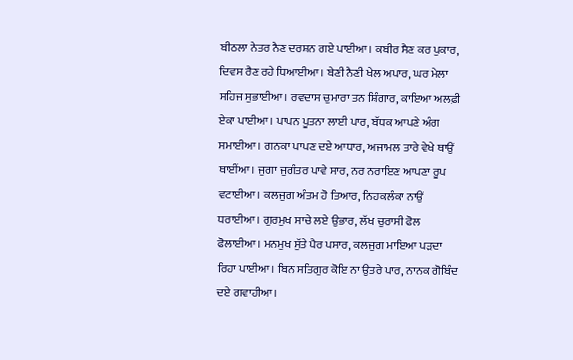ਬੀਠਲਾ ਨੇਤਰ ਨੈਣ ਦਰਸ਼ਨ ਗਏ ਪਾਈਆ। ਕਬੀਰ ਸੈਣ ਕਰ ਪੁਕਾਰ, ਦਿਵਸ ਰੈਣ ਰਹੇ ਧਿਆਈਆ। ਬੇਣੀ ਨੈਣੀ ਖੇਲ ਅਪਾਰ, ਘਰ ਮੇਲਾ ਸਹਿਜ ਸੁਭਾਈਆ। ਰਵਦਾਸ ਚੁਮਾਰਾ ਤਨ ਸ਼ਿੰਗਾਰ, ਕਾਇਆ ਅਲਫ਼ੀ ਏਕਾ ਪਾਈਆ। ਪਾਪਨ ਪੂਤਨਾ ਲਾਈ ਪਾਰ, ਬੱਧਕ ਆਪਣੇ ਅੰਗ ਸਮਾਈਆ। ਗਨਕਾ ਪਾਪਣ ਦਏ ਆਧਾਰ, ਅਜਾਮਲ ਤਾਰੇ ਵੇਖੇ ਥਾਉਂ ਥਾਈਂਆ। ਜੁਗਾ ਜੁਗੰਤਰ ਪਾਵੇ ਸਾਰ, ਨਰ ਨਰਾਇਣ ਆਪਣਾ ਰੂਪ ਵਟਾਈਆ। ਕਲਜੁਗ ਅੰਤਮ ਹੋ ਤਿਆਰ, ਨਿਹਕਲੰਕਾ ਨਾਉਂ ਧਰਾਈਆ। ਗੁਰਮੁਖ ਸਾਚੇ ਲਏ ਉਭਾਰ, ਲੱਖ ਚੁਰਾਸੀ ਫੋਲ ਫੋਲਾਈਆ। ਮਨਮੁਖ ਸੁੱਤੇ ਪੈਰ ਪਸਾਰ, ਕਲਜੁਗ ਮਾਇਆ ਪੜਦਾ ਰਿਹਾ ਪਾਈਆ। ਬਿਨ ਸਤਿਗੁਰ ਕੋਇ ਨਾ ਉਤਰੇ ਪਾਰ, ਨਾਨਕ ਗੋਬਿੰਦ ਦਏ ਗਵਾਹੀਆ।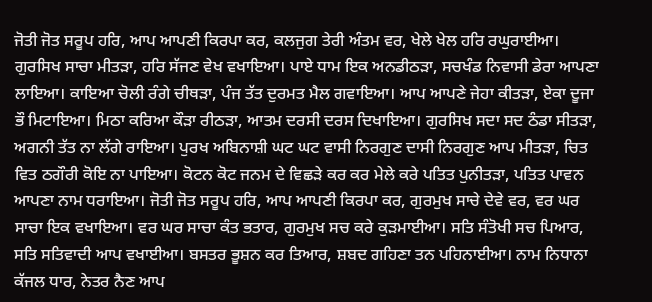ਜੋਤੀ ਜੋਤ ਸਰੂਪ ਹਰਿ, ਆਪ ਆਪਣੀ ਕਿਰਪਾ ਕਰ, ਕਲਜੁਗ ਤੇਰੀ ਅੰਤਮ ਵਰ, ਖੇਲੇ ਖੇਲ ਹਰਿ ਰਘੁਰਾਈਆ। ਗੁਰਸਿਖ ਸਾਚਾ ਮੀਤੜਾ, ਹਰਿ ਸੱਜਣ ਵੇਖ ਵਖਾਇਆ। ਪਾਏ ਧਾਮ ਇਕ ਅਨਡੀਠੜਾ, ਸਚਖੰਡ ਨਿਵਾਸੀ ਡੇਰਾ ਆਪਣਾ ਲਾਇਆ। ਕਾਇਆ ਚੋਲੀ ਰੰਗੇ ਚੀਥੜਾ, ਪੰਜ ਤੱਤ ਦੁਰਮਤ ਮੈਲ ਗਵਾਇਆ। ਆਪ ਆਪਣੇ ਜੇਹਾ ਕੀਤੜਾ, ਏਕਾ ਦੂਜਾ ਭੌ ਮਿਟਾਇਆ। ਮਿਠਾ ਕਰਿਆ ਕੌੜਾ ਰੀਠੜਾ, ਆਤਮ ਦਰਸੀ ਦਰਸ ਦਿਖਾਇਆ। ਗੁਰਸਿਖ ਸਦਾ ਸਦ ਠੰਡਾ ਸੀਤੜਾ, ਅਗਨੀ ਤੱਤ ਨਾ ਲੱਗੇ ਰਾਇਆ। ਪੁਰਖ ਅਬਿਨਾਸ਼ੀ ਘਟ ਘਟ ਵਾਸੀ ਨਿਰਗੁਣ ਦਾਸੀ ਨਿਰਗੁਣ ਆਪ ਮੀਤੜਾ, ਚਿਤ ਵਿਤ ਠਗੌਰੀ ਕੋਇ ਨਾ ਪਾਇਆ। ਕੋਟਨ ਕੋਟ ਜਨਮ ਦੇ ਵਿਛੜੇ ਕਰ ਕਰ ਮੇਲੇ ਕਰੇ ਪਤਿਤ ਪੁਨੀਤੜਾ, ਪਤਿਤ ਪਾਵਨ ਆਪਣਾ ਨਾਮ ਧਰਾਇਆ। ਜੋਤੀ ਜੋਤ ਸਰੂਪ ਹਰਿ, ਆਪ ਆਪਣੀ ਕਿਰਪਾ ਕਰ, ਗੁਰਮੁਖ ਸਾਚੇ ਦੇਵੇ ਵਰ, ਵਰ ਘਰ ਸਾਚਾ ਇਕ ਵਖਾਇਆ। ਵਰ ਘਰ ਸਾਚਾ ਕੰਤ ਭਤਾਰ, ਗੁਰਮੁਖ ਸਚ ਕਰੇ ਕੁੜਮਾਈਆ। ਸਤਿ ਸੰਤੋਖੀ ਸਚ ਪਿਆਰ, ਸਤਿ ਸਤਿਵਾਦੀ ਆਪ ਵਖਾਈਆ। ਬਸਤਰ ਭੂਸ਼ਨ ਕਰ ਤਿਆਰ, ਸ਼ਬਦ ਗਹਿਣਾ ਤਨ ਪਹਿਨਾਈਆ। ਨਾਮ ਨਿਧਾਨਾ ਕੱਜਲ ਧਾਰ, ਨੇਤਰ ਨੈਣ ਆਪ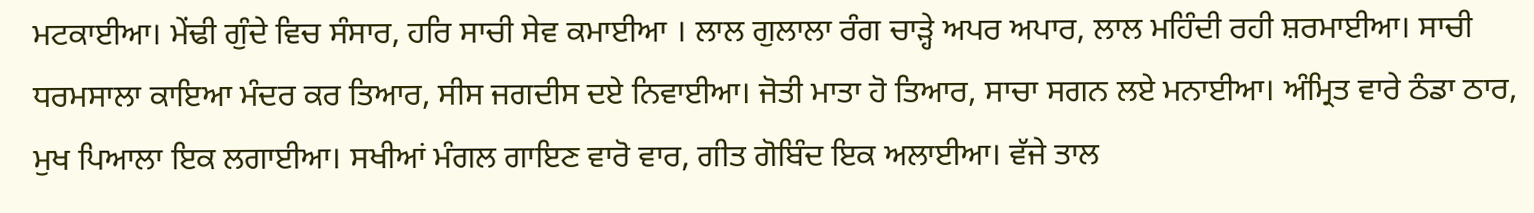ਮਟਕਾਈਆ। ਮੇਂਢੀ ਗੁੰਦੇ ਵਿਚ ਸੰਸਾਰ, ਹਰਿ ਸਾਚੀ ਸੇਵ ਕਮਾਈਆ । ਲਾਲ ਗੁਲਾਲਾ ਰੰਗ ਚਾੜ੍ਹੇ ਅਪਰ ਅਪਾਰ, ਲਾਲ ਮਹਿੰਦੀ ਰਹੀ ਸ਼ਰਮਾਈਆ। ਸਾਚੀ ਧਰਮਸਾਲਾ ਕਾਇਆ ਮੰਦਰ ਕਰ ਤਿਆਰ, ਸੀਸ ਜਗਦੀਸ ਦਏ ਨਿਵਾਈਆ। ਜੋਤੀ ਮਾਤਾ ਹੋ ਤਿਆਰ, ਸਾਚਾ ਸਗਨ ਲਏ ਮਨਾਈਆ। ਅੰਮ੍ਰਿਤ ਵਾਰੇ ਠੰਡਾ ਠਾਰ, ਮੁਖ ਪਿਆਲਾ ਇਕ ਲਗਾਈਆ। ਸਖੀਆਂ ਮੰਗਲ ਗਾਇਣ ਵਾਰੋ ਵਾਰ, ਗੀਤ ਗੋਬਿੰਦ ਇਕ ਅਲਾਈਆ। ਵੱਜੇ ਤਾਲ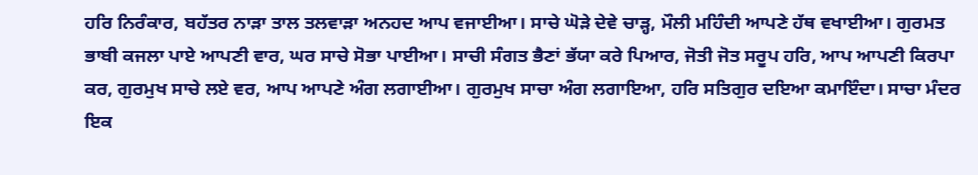ਹਰਿ ਨਿਰੰਕਾਰ, ਬਹੱਤਰ ਨਾੜਾ ਤਾਲ ਤਲਵਾੜਾ ਅਨਹਦ ਆਪ ਵਜਾਈਆ। ਸਾਚੇ ਘੋੜੇ ਦੇਵੇ ਚਾੜ੍ਹ, ਮੌਲੀ ਮਹਿੰਦੀ ਆਪਣੇ ਹੱਥ ਵਖਾਈਆ। ਗੁਰਮਤ ਭਾਬੀ ਕਜਲਾ ਪਾਏ ਆਪਣੀ ਵਾਰ, ਘਰ ਸਾਚੇ ਸੋਭਾ ਪਾਈਆ। ਸਾਚੀ ਸੰਗਤ ਭੈਣਾਂ ਭੱਯਾ ਕਰੇ ਪਿਆਰ, ਜੋਤੀ ਜੋਤ ਸਰੂਪ ਹਰਿ, ਆਪ ਆਪਣੀ ਕਿਰਪਾ ਕਰ, ਗੁਰਮੁਖ ਸਾਚੇ ਲਏ ਵਰ, ਆਪ ਆਪਣੇ ਅੰਗ ਲਗਾਈਆ। ਗੁਰਮੁਖ ਸਾਚਾ ਅੰਗ ਲਗਾਇਆ, ਹਰਿ ਸਤਿਗੁਰ ਦਇਆ ਕਮਾਇੰਦਾ। ਸਾਚਾ ਮੰਦਰ ਇਕ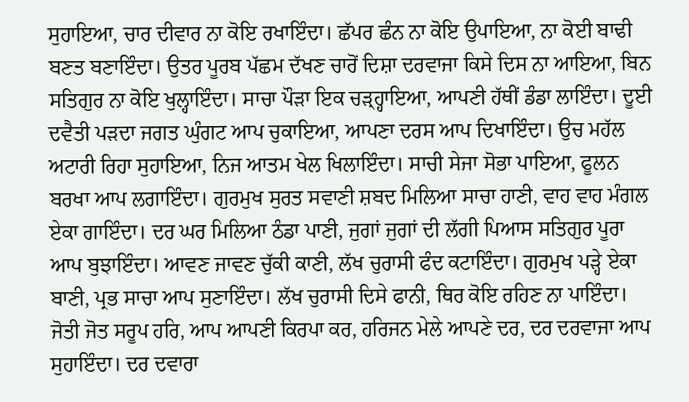ਸੁਹਾਇਆ, ਚਾਰ ਦੀਵਾਰ ਨਾ ਕੋਇ ਰਖਾਇੰਦਾ। ਛੱਪਰ ਛੰਨ ਨਾ ਕੋਇ ਉਪਾਇਆ, ਨਾ ਕੋਈ ਬਾਢੀ ਬਣਤ ਬਣਾਇੰਦਾ। ਉਤਰ ਪੂਰਬ ਪੱਛਮ ਦੱਖਣ ਚਾਰੋਂ ਦਿਸ਼ਾ ਦਰਵਾਜਾ ਕਿਸੇ ਦਿਸ ਨਾ ਆਇਆ, ਬਿਨ ਸਤਿਗੁਰ ਨਾ ਕੋਇ ਖੁਲ੍ਹਾਇੰਦਾ। ਸਾਚਾ ਪੌੜਾ ਇਕ ਚੜ੍ਹ੍ਹਾਇਆ, ਆਪਣੀ ਹੱਥੀਂ ਡੰਡਾ ਲਾਇੰਦਾ। ਦੂਈ ਦਵੈਤੀ ਪੜਦਾ ਜਗਤ ਘੁੰਗਟ ਆਪ ਚੁਕਾਇਆ, ਆਪਣਾ ਦਰਸ ਆਪ ਦਿਖਾਇੰਦਾ। ਉਚ ਮਹੱਲ ਅਟਾਰੀ ਰਿਹਾ ਸੁਹਾਇਆ, ਨਿਜ ਆਤਮ ਖੇਲ ਖਿਲਾਇੰਦਾ। ਸਾਚੀ ਸੇਜਾ ਸੋਭਾ ਪਾਇਆ, ਫੂਲਨ ਬਰਖਾ ਆਪ ਲਗਾਇੰਦਾ। ਗੁਰਮੁਖ ਸੁਰਤ ਸਵਾਣੀ ਸ਼ਬਦ ਮਿਲਿਆ ਸਾਚਾ ਹਾਣੀ, ਵਾਹ ਵਾਹ ਮੰਗਲ ਏਕਾ ਗਾਇੰਦਾ। ਦਰ ਘਰ ਮਿਲਿਆ ਠੰਡਾ ਪਾਣੀ, ਜੁਗਾਂ ਜੁਗਾਂ ਦੀ ਲੱਗੀ ਪਿਆਸ ਸਤਿਗੁਰ ਪੂਰਾ ਆਪ ਬੁਝਾਇੰਦਾ। ਆਵਣ ਜਾਵਣ ਚੁੱਕੀ ਕਾਣੀ, ਲੱਖ ਚੁਰਾਸੀ ਫੰਦ ਕਟਾਇੰਦਾ। ਗੁਰਮੁਖ ਪੜ੍ਹੇ ਏਕਾ ਬਾਣੀ, ਪ੍ਰਭ ਸਾਚਾ ਆਪ ਸੁਣਾਇੰਦਾ। ਲੱਖ ਚੁਰਾਸੀ ਦਿਸੇ ਫਾਨੀ, ਥਿਰ ਕੋਇ ਰਹਿਣ ਨਾ ਪਾਇੰਦਾ। ਜੋਤੀ ਜੋਤ ਸਰੂਪ ਹਰਿ, ਆਪ ਆਪਣੀ ਕਿਰਪਾ ਕਰ, ਹਰਿਜਨ ਮੇਲੇ ਆਪਣੇ ਦਰ, ਦਰ ਦਰਵਾਜਾ ਆਪ ਸੁਹਾਇੰਦਾ। ਦਰ ਦਵਾਰਾ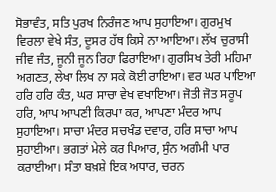ਸੋਭਾਵੰਤ, ਸਤਿ ਪੁਰਖ ਨਿਰੰਜਣ ਆਪ ਸੁਹਾਇਆ। ਗੁਰਮੁਖ ਵਿਰਲਾ ਵੇਖੇ ਸੰਤ, ਦੂਸਰ ਹੱਥ ਕਿਸੇ ਨਾ ਆਇਆ। ਲੱਖ ਚੁਰਾਸੀ ਜੀਵ ਜੰਤ, ਜੂਨੀ ਜੂਨ ਰਿਹਾ ਫਿਰਾਇਆ। ਗੁਰਸਿਖ ਤੇਰੀ ਮਹਿਮਾ ਅਗਣਤ, ਲੇਖਾ ਲਿਖ ਨਾ ਸਕੇ ਕੋਈ ਰਾਇਆ। ਵਰ ਘਰ ਪਾਇਆ ਹਰਿ ਹਰਿ ਕੰਤ, ਘਰ ਸਾਚਾ ਵੇਖ ਵਖਾਇਆ। ਜੋਤੀ ਜੋਤ ਸਰੂਪ ਹਰਿ, ਆਪ ਆਪਣੀ ਕਿਰਪਾ ਕਰ, ਆਪਣਾ ਮੰਦਰ ਆਪ ਸੁਹਾਇਆ। ਸਾਚਾ ਮੰਦਰ ਸਚਖੰਡ ਦਵਾਰ, ਹਰਿ ਸਾਚਾ ਆਪ ਸੁਹਾਈਆ। ਭਗਤਾਂ ਮੇਲੇ ਕਰ ਪਿਆਰ, ਸੁੰਨ ਅਗੰਮੀ ਪਾਰ ਕਰਾਈਆ। ਸੰਤਾ ਬਖ਼ਸ਼ੇ ਇਕ ਅਧਾਰ, ਚਰਨ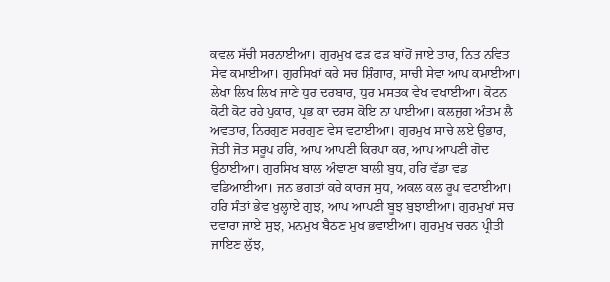ਕਵਲ ਸੱਚੀ ਸਰਨਾਈਆ। ਗੁਰਮੁਖ ਫੜ ਫੜ ਬਾਂਹੋਂ ਜਾਏ ਤਾਰ, ਨਿਤ ਨਵਿਤ ਸੇਵ ਕਮਾਈਆ। ਗੁਰਸਿਖਾਂ ਕਰੇ ਸਚ ਸ਼ਿੰਗਾਰ, ਸਾਚੀ ਸੇਵਾ ਆਪ ਕਮਾਈਆ। ਲੇਖਾ ਲਿਖ ਲਿਖ ਜਾਣੇ ਧੁਰ ਦਰਬਾਰ, ਧੁਰ ਮਸਤਕ ਵੇਖ ਵਖਾਈਆ। ਕੋਟਨ ਕੋਟੀ ਕੋਟ ਰਹੇ ਪੁਕਾਰ, ਪ੍ਰਭ ਕਾ ਦਰਸ ਕੋਇ ਨਾ ਪਾਈਆ। ਕਲਜੁਗ ਅੰਤਮ ਲੈ ਅਵਤਾਰ, ਨਿਰਗੁਣ ਸਰਗੁਣ ਵੇਸ ਵਟਾਈਆ। ਗੁਰਮੁਖ ਸਾਚੇ ਲਏ ਉਭਾਰ, ਜੋਤੀ ਜੋਤ ਸਰੂਪ ਹਰਿ, ਆਪ ਆਪਣੀ ਕਿਰਪਾ ਕਰ, ਆਪ ਆਪਣੀ ਗੋਦ ਉਠਾਈਆ। ਗੁਰਸਿਖ ਬਾਲ ਅੰਞਾਣਾ ਬਾਲੀ ਬੁਧ, ਹਰਿ ਵੱਡਾ ਵਡ ਵਡਿਆਈਆ। ਜਨ ਭਗਤਾਂ ਕਰੇ ਕਾਰਜ ਸੁਧ, ਅਕਲ ਕਲ ਰੂਪ ਵਟਾਈਆ। ਹਰਿ ਸੰਤਾਂ ਭੇਵ ਖੁਲ੍ਹਾਏ ਗੁਝ, ਆਪ ਆਪਣੀ ਬੂਝ ਬੁਝਾਈਆ। ਗੁਰਮੁਖਾਂ ਸਚ ਦਵਾਰਾ ਜਾਏ ਸੁਝ, ਮਨਮੁਖ ਬੈਠਣ ਮੁਖ ਭਵਾਈਆ। ਗੁਰਮੁਖ ਚਰਨ ਪ੍ਰੀਤੀ ਜਾਇਣ ਲੁੱਝ,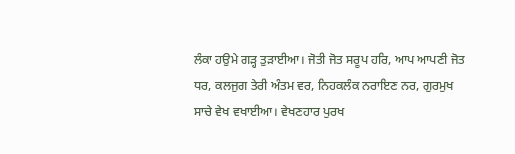ਲੰਕਾ ਹਉਮੇ ਗੜ੍ਹ ਤੁੜਾਈਆ। ਜੋਤੀ ਜੋਤ ਸਰੂਪ ਹਰਿ, ਆਪ ਆਪਣੀ ਜੋਤ ਧਰ, ਕਲਜੁਗ ਤੇਰੀ ਅੰਤਮ ਵਰ, ਨਿਹਕਲੰਕ ਨਰਾਇਣ ਨਰ, ਗੁਰਮੁਖ ਸਾਚੇ ਵੇਖ ਵਖਾਈਆ। ਵੇਖਣਹਾਰ ਪੁਰਖ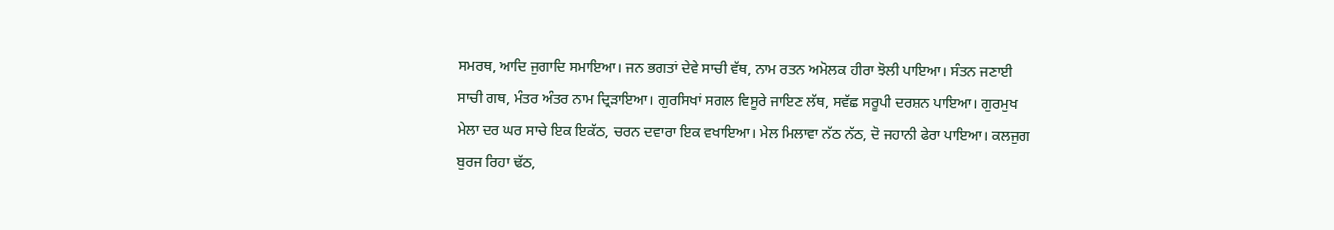ਸਮਰਥ, ਆਦਿ ਜੁਗਾਦਿ ਸਮਾਇਆ। ਜਨ ਭਗਤਾਂ ਦੇਵੇ ਸਾਚੀ ਵੱਥ, ਨਾਮ ਰਤਨ ਅਮੋਲਕ ਹੀਰਾ ਝੋਲੀ ਪਾਇਆ। ਸੰਤਨ ਜਣਾਈ ਸਾਚੀ ਗਥ, ਮੰਤਰ ਅੰਤਰ ਨਾਮ ਦ੍ਰਿੜਾਇਆ। ਗੁਰਸਿਖਾਂ ਸਗਲ ਵਿਸੂਰੇ ਜਾਇਣ ਲੱਥ, ਸਵੱਛ ਸਰੂਪੀ ਦਰਸ਼ਨ ਪਾਇਆ। ਗੁਰਮੁਖ ਮੇਲਾ ਦਰ ਘਰ ਸਾਚੇ ਇਕ ਇਕੱਠ, ਚਰਨ ਦਵਾਰਾ ਇਕ ਵਖਾਇਆ। ਮੇਲ ਮਿਲਾਵਾ ਨੱਠ ਨੱਠ, ਦੋ ਜਹਾਨੀ ਫੇਰਾ ਪਾਇਆ। ਕਲਜੁਗ ਬੁਰਜ ਰਿਹਾ ਢੱਠ,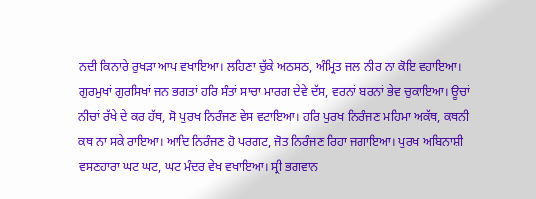ਨਦੀ ਕਿਨਾਰੇ ਰੁਖੜਾ ਆਪ ਵਖਾਇਆ। ਲਹਿਣਾ ਚੁੱਕੇ ਅਠਸਠ, ਅੰਮ੍ਰਿਤ ਜਲ ਨੀਰ ਨਾ ਕੋਇ ਵਹਾਇਆ। ਗੁਰਮੁਖਾਂ ਗੁਰਸਿਖਾਂ ਜਨ ਭਗਤਾਂ ਹਰਿ ਸੰਤਾਂ ਸਾਚਾ ਮਾਰਗ ਦੇਵੇ ਦੱਸ, ਵਰਨਾਂ ਬਰਨਾਂ ਭੇਵ ਚੁਕਾਇਆ। ਊਚਾਂ ਨੀਚਾਂ ਰੱਖੇ ਦੇ ਕਰ ਹੱਥ, ਸੋ ਪੁਰਖ ਨਿਰੰਜਣ ਵੇਸ ਵਟਾਇਆ। ਹਰਿ ਪੁਰਖ ਨਿਰੰਜਣ ਮਹਿਮਾ ਅਕੱਥ, ਕਥਨੀ ਕਥ ਨਾ ਸਕੇ ਰਾਇਆ। ਆਦਿ ਨਿਰੰਜਣ ਹੋ ਪਰਗਟ, ਜੋਤ ਨਿਰੰਜਣ ਰਿਹਾ ਜਗਾਇਆ। ਪੁਰਖ ਅਬਿਨਾਸ਼ੀ ਵਸਣਹਾਰਾ ਘਟ ਘਟ, ਘਟ ਮੰਦਰ ਵੇਖ ਵਖਾਇਆ। ਸ੍ਰੀ ਭਗਵਾਨ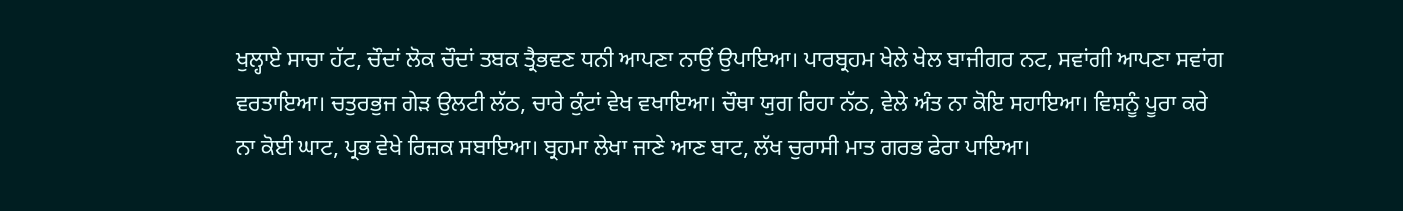ਖੁਲ੍ਹਾਏ ਸਾਚਾ ਹੱਟ, ਚੌਦਾਂ ਲੋਕ ਚੌਦਾਂ ਤਬਕ ਤ੍ਰੈਭਵਣ ਧਨੀ ਆਪਣਾ ਨਾਉਂ ਉਪਾਇਆ। ਪਾਰਬ੍ਰਹਮ ਖੇਲੇ ਖੇਲ ਬਾਜੀਗਰ ਨਟ, ਸਵਾਂਗੀ ਆਪਣਾ ਸਵਾਂਗ ਵਰਤਾਇਆ। ਚਤੁਰਭੁਜ ਗੇੜ ਉਲਟੀ ਲੱਠ, ਚਾਰੇ ਕੁੰਟਾਂ ਵੇਖ ਵਖਾਇਆ। ਚੌਥਾ ਯੁਗ ਰਿਹਾ ਨੱਠ, ਵੇਲੇ ਅੰਤ ਨਾ ਕੋਇ ਸਹਾਇਆ। ਵਿਸ਼ਨੂੰ ਪੂਰਾ ਕਰੇ ਨਾ ਕੋਈ ਘਾਟ, ਪ੍ਰਭ ਵੇਖੇ ਰਿਜ਼ਕ ਸਬਾਇਆ। ਬ੍ਰਹਮਾ ਲੇਖਾ ਜਾਣੇ ਆਣ ਬਾਟ, ਲੱਖ ਚੁਰਾਸੀ ਮਾਤ ਗਰਭ ਫੇਰਾ ਪਾਇਆ।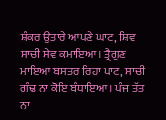ਸ਼ੰਕਰ ਉਤਾਰੇ ਆਪਣੇ ਘਾਟ, ਸ਼ਿਵ ਸਾਚੀ ਸੇਵ ਕਮਾਇਆ। ਤ੍ਰੈਗੁਣ ਮਾਇਆ ਬਸਤਰ ਰਿਹਾ ਪਾਟ, ਸਾਚੀ ਗੰਢ ਨਾ ਕੋਇ ਬੰਧਾਇਆ। ਪੰਜ ਤੱਤ ਨਾ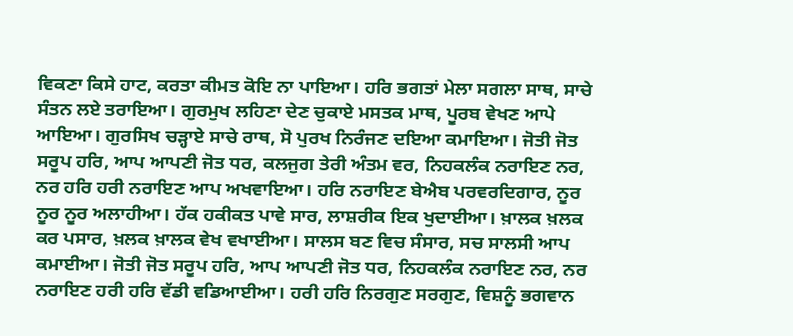ਵਿਕਣਾ ਕਿਸੇ ਹਾਟ, ਕਰਤਾ ਕੀਮਤ ਕੋਇ ਨਾ ਪਾਇਆ। ਹਰਿ ਭਗਤਾਂ ਮੇਲਾ ਸਗਲਾ ਸਾਥ, ਸਾਚੇ ਸੰਤਨ ਲਏ ਤਰਾਇਆ। ਗੁਰਮੁਖ ਲਹਿਣਾ ਦੇਣ ਚੁਕਾਏ ਮਸਤਕ ਮਾਥ, ਪੂਰਬ ਵੇਖਣ ਆਪੇ ਆਇਆ। ਗੁਰਸਿਖ ਚੜ੍ਹਾਏ ਸਾਚੇ ਰਾਥ, ਸੋ ਪੁਰਖ ਨਿਰੰਜਣ ਦਇਆ ਕਮਾਇਆ। ਜੋਤੀ ਜੋਤ ਸਰੂਪ ਹਰਿ, ਆਪ ਆਪਣੀ ਜੋਤ ਧਰ, ਕਲਜੁਗ ਤੇਰੀ ਅੰਤਮ ਵਰ, ਨਿਹਕਲੰਕ ਨਰਾਇਣ ਨਰ, ਨਰ ਹਰਿ ਹਰੀ ਨਰਾਇਣ ਆਪ ਅਖਵਾਇਆ। ਹਰਿ ਨਰਾਇਣ ਬੇਐਬ ਪਰਵਰਦਿਗਾਰ, ਨੂਰ ਨੂਰ ਨੂਰ ਅਲਾਹੀਆ। ਹੱਕ ਹਕੀਕਤ ਪਾਵੇ ਸਾਰ, ਲਾਸ਼ਰੀਕ ਇਕ ਖੁਦਾਈਆ। ਖ਼ਾਲਕ ਖ਼ਲਕ ਕਰ ਪਸਾਰ, ਖ਼ਲਕ ਖ਼ਾਲਕ ਵੇਖ ਵਖਾਈਆ। ਸਾਲਸ ਬਣ ਵਿਚ ਸੰਸਾਰ, ਸਚ ਸਾਲਸੀ ਆਪ ਕਮਾਈਆ। ਜੋਤੀ ਜੋਤ ਸਰੂਪ ਹਰਿ, ਆਪ ਆਪਣੀ ਜੋਤ ਧਰ, ਨਿਹਕਲੰਕ ਨਰਾਇਣ ਨਰ, ਨਰ ਨਰਾਇਣ ਹਰੀ ਹਰਿ ਵੱਡੀ ਵਡਿਆਈਆ। ਹਰੀ ਹਰਿ ਨਿਰਗੁਣ ਸਰਗੁਣ, ਵਿਸ਼ਨੂੰ ਭਗਵਾਨ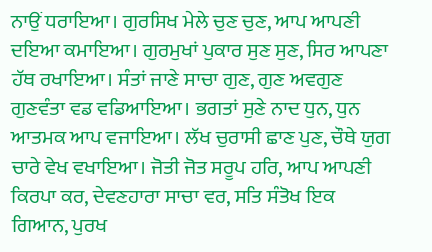ਨਾਉਂ ਧਰਾਇਆ। ਗੁਰਸਿਖ ਮੇਲੇ ਚੁਣ ਚੁਣ, ਆਪ ਆਪਣੀ ਦਇਆ ਕਮਾਇਆ। ਗੁਰਮੁਖਾਂ ਪੁਕਾਰ ਸੁਣ ਸੁਣ, ਸਿਰ ਆਪਣਾ ਹੱਥ ਰਖਾਇਆ। ਸੰਤਾਂ ਜਾਣੇ ਸਾਚਾ ਗੁਣ, ਗੁਣ ਅਵਗੁਣ ਗੁਣਵੰਤਾ ਵਡ ਵਡਿਆਇਆ। ਭਗਤਾਂ ਸੁਣੇ ਨਾਦ ਧੁਨ, ਧੁਨ ਆਤਮਕ ਆਪ ਵਜਾਇਆ। ਲੱਖ ਚੁਰਾਸੀ ਛਾਣ ਪੁਣ, ਚੌਥੇ ਯੁਗ ਚਾਰੇ ਵੇਖ ਵਖਾਇਆ। ਜੋਤੀ ਜੋਤ ਸਰੂਪ ਹਰਿ, ਆਪ ਆਪਣੀ ਕਿਰਪਾ ਕਰ, ਦੇਵਣਹਾਰਾ ਸਾਚਾ ਵਰ, ਸਤਿ ਸੰਤੋਖ ਇਕ ਗਿਆਨ, ਪੁਰਖ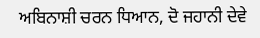ਅਬਿਨਾਸ਼ੀ ਚਰਨ ਧਿਆਨ, ਦੋ ਜਹਾਨੀ ਦੇਵੇ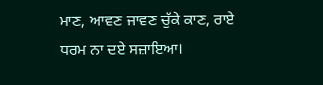ਮਾਣ, ਆਵਣ ਜਾਵਣ ਚੁੱਕੇ ਕਾਣ, ਰਾਏ ਧਰਮ ਨਾ ਦਏ ਸਜ਼ਾਇਆ।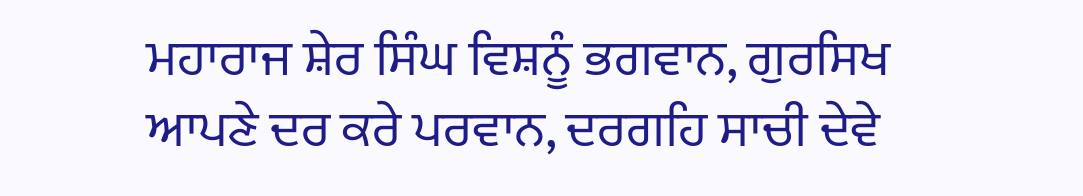ਮਹਾਰਾਜ ਸ਼ੇਰ ਸਿੰਘ ਵਿਸ਼ਨੂੰ ਭਗਵਾਨ, ਗੁਰਸਿਖ ਆਪਣੇ ਦਰ ਕਰੇ ਪਰਵਾਨ, ਦਰਗਹਿ ਸਾਚੀ ਦੇਵੇ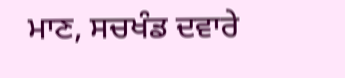ਮਾਣ, ਸਚਖੰਡ ਦਵਾਰੇ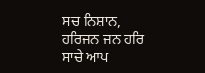ਸਚ ਨਿਸ਼ਾਨ, ਹਰਿਜਨ ਜਨ ਹਰਿ ਸਾਚੇ ਆਪ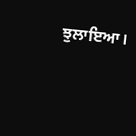ਝੁਲਾਇਆ।